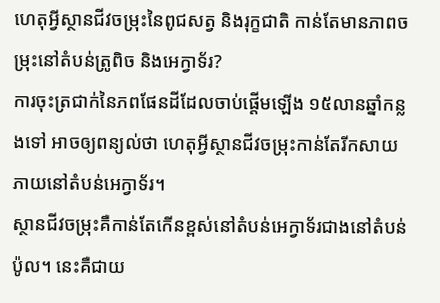ហេតុអ្វីស្ថានជីវចម្រុះនៃពូជសត្វ និងរុក្ខជាតិ កាន់តែមានភាពចម្រុះនៅតំបន់ត្រូពិច និងអេក្វាទ័រ?
ការចុះត្រជាក់នៃភពផែនដីដែលចាប់ផ្តើមឡើង ១៥លានឆ្នាំកន្លងទៅ អាចឲ្យពន្យល់ថា ហេតុអ្វីស្ថានជីវចម្រុះកាន់តែរីកសាយភាយនៅតំបន់អេក្វាទ័រ។
ស្ថានជីវចម្រុះគឺកាន់តែកើនខ្ពស់នៅតំបន់អេក្វាទ័រជាងនៅតំបន់ប៉ូល។ នេះគឺជាយ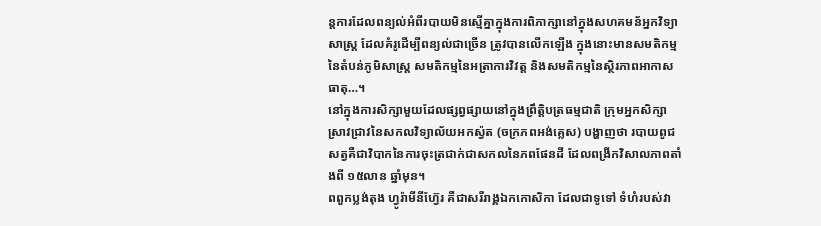ន្តការដែលពន្យល់អំពីរបាយមិនស្មើគ្នាក្នុងការពិភាក្សានៅក្នុងសហគមន័អ្នកវិទ្យាសាស្រ្ត ដែលគំរូដើម្បីពន្យល់ជាច្រើន ត្រូវបានលើកឡើង ក្នុងនោះមានសមតិកម្ម នៃតំបន់ភូមិសាស្រ្ត សមតិកម្មនៃអត្រាការវិវត្ត និងសមតិកម្មនៃស្ថិរភាពអាកាសធាតុ…។
នៅក្នុងការសិក្សាមួយដែលផ្សព្វផ្សាយនៅក្នុងព្រឹត្តិបត្រធម្មជាតិ ក្រុមអ្នកសិក្សាស្រាវជ្រាវនៃសកលវិទ្យាល័យអកស្វ៉ត (ចក្រភពអង់គ្លេស) បង្ហាញថា របាយពូជសត្វគឺជាវិបាកនៃការចុះត្រជាក់ជាសកលនៃភពផែនដី ដែលពង្រីកវិសាលភាពតាំងពី ១៥លាន ឆ្នាំមុន។
ពពួកប្លង់តុង ហ្វូរ៉ាមីនីហ្វ៊ែរ គឺជាសរីរាង្គឯកកោសិកា ដែលជាទូទៅ ទំហំរបស់វា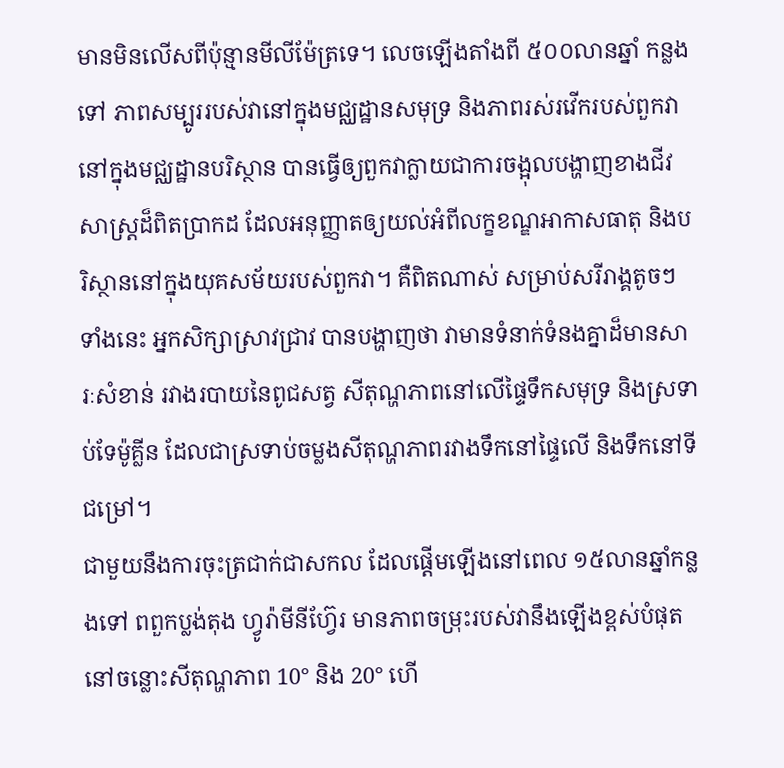មានមិនលើសពីប៉ុន្មានមីលីម៉ែត្រទេ។ លេចឡើងតាំងពី ៥០០លានឆ្នាំ កន្លងទៅ ភាពសម្បូររបស់វានៅក្នុងមជ្ឈដ្ឋានសមុទ្រ និងភាពរស់រវើករបស់ពួកវានៅក្នុងមជ្ឈដ្ឋានបរិស្ថាន បានធ្វើឲ្យពួកវាក្លាយជាការចង្អុលបង្ហាញខាងជីវសាស្រ្តដ៏ពិតប្រាកដ ដែលអនុញ្ញាតឲ្យយល់អំពីលក្ខខណ្ឌអាកាសធាតុ និងបរិស្ថាននៅក្នុងយុគសម័យរបស់ពួកវា។ គឺពិតណាស់ សម្រាប់សរីរាង្គតូចៗ ទាំងនេះ អ្នកសិក្សាស្រាវជ្រាវ បានបង្ហាញថា វាមានទំនាក់ទំនងគ្នាដ៏មានសារៈសំខាន់ រវាងរបាយនៃពូជសត្វ សីតុណ្ហភាពនៅលើផ្ទៃទឹកសមុទ្រ និងស្រទាប់ទែម៉ូគ្លីន ដែលជាស្រទាប់ចម្លងសីតុណ្ហភាពរវាងទឹកនៅផ្ទៃលើ និងទឹកនៅទីជម្រៅ។
ជាមួយនឹងការចុះត្រជាក់ជាសកល ដែលផ្តើមឡើងនៅពេល ១៥លានឆ្នាំកន្លងទៅ ពពួកប្លង់តុង ហ្វូរ៉ាមីនីហ្វ៊ែរ មានភាពចម្រុះរបស់វានឹងឡើងខ្ពស់បំផុតនៅចន្លោះសីតុណ្ហភាព 10° និង 20° ហើ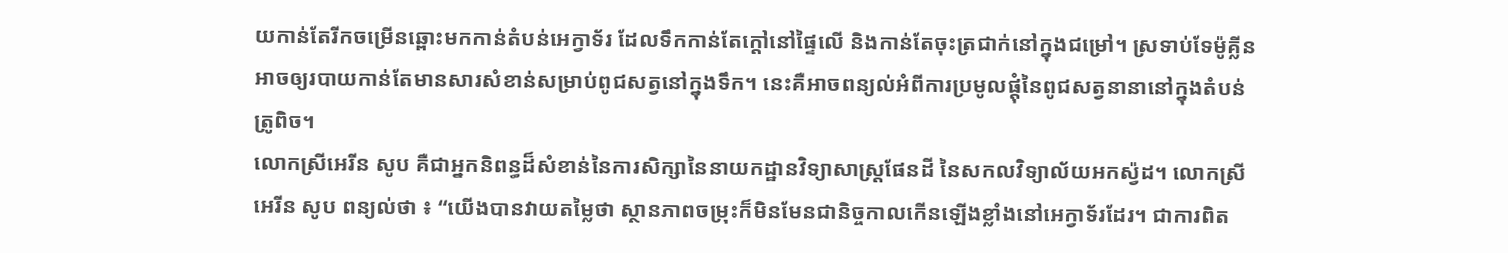យកាន់តែរីកចម្រើនឆ្ពោះមកកាន់តំបន់អេក្វាទ័រ ដែលទឹកកាន់តែក្តៅនៅផ្ទៃលើ និងកាន់តែចុះត្រជាក់នៅក្នុងជម្រៅ។ ស្រទាប់ទែម៉ូគ្លីន អាចឲ្យរបាយកាន់តែមានសារសំខាន់សម្រាប់ពូជសត្វនៅក្នុងទឹក។ នេះគឺអាចពន្យល់អំពីការប្រមូលផ្តុំនៃពូជសត្វនានានៅក្នុងតំបន់ត្រូពិច។
លោកស្រីអេរីន សូប គឺជាអ្នកនិពន្ធដ៏សំខាន់នៃការសិក្សានៃនាយកដ្ឋានវិទ្យាសាស្រ្តផែនដី នៃសកលវិទ្យាល័យអកស្វ៉ដ។ លោកស្រីអេរីន សូប ពន្យល់ថា ៖ “យើងបានវាយតម្លៃថា ស្ថានភាពចម្រុះក៏មិនមែនជានិច្ចកាលកើនឡើងខ្លាំងនៅអេក្វាទ័រដែរ។ ជាការពិត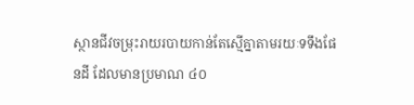ស្ថានជីវចម្រុះរាយរបាយកាន់តែស្មើគ្នាតាមរយៈទទឹងផែនដី ដែលមានប្រមាណ ៤០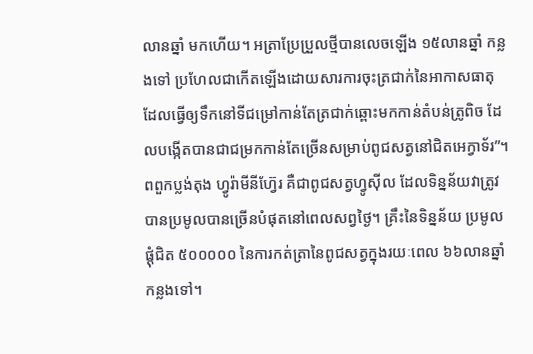លានឆ្នាំ មកហើយ។ អត្រាប្រែប្រួលថ្មីបានលេចឡើង ១៥លានឆ្នាំ កន្លងទៅ ប្រហែលជាកើតឡើងដោយសារការចុះត្រជាក់នៃអាកាសធាតុ ដែលធ្វើឲ្យទឹកនៅទីជម្រៅកាន់តែត្រជាក់ឆ្ពោះមកកាន់តំបន់ត្រូពិច ដែលបង្កើតបានជាជម្រកកាន់តែច្រើនសម្រាប់ពូជសត្វនៅជិតអេក្វាទ័រ”។
ពពួកប្លង់តុង ហ្វូរ៉ាមីនីហ្វ៊ែរ គឺជាពូជសត្វហ្វូស៊ីល ដែលទិន្នន័យវាត្រូវបានប្រមូលបានច្រើនបំផុតនៅពេលសព្វថ្ងៃ។ គ្រឹះនៃទិន្នន័យ ប្រមូលផ្តុំជិត ៥០០០០០ នៃការកត់ត្រានៃពូជសត្វក្នុងរយៈពេល ៦៦លានឆ្នាំ កន្លងទៅ។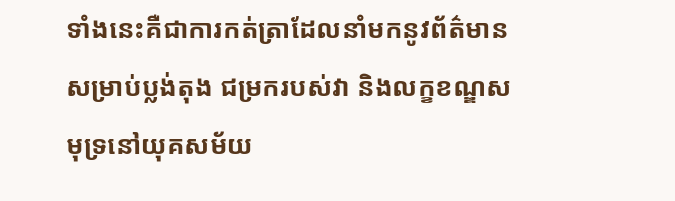ទាំងនេះគឺជាការកត់ត្រាដែលនាំមកនូវព័ត៌មានសម្រាប់ប្លង់តុង ជម្រករបស់វា និងលក្ខខណ្ឌសមុទ្រនៅយុគសម័យ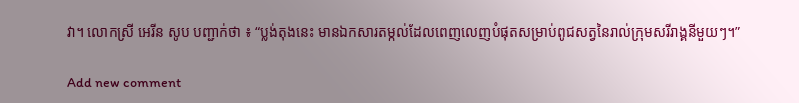វា។ លោកស្រី អេរីន សូប បញ្ជាក់ថា ៖ “ប្លង់តុងនេះ មានឯកសារតម្កល់ដែលពេញលេញបំផុតសម្រាប់ពូជសត្វនៃរាល់ក្រុមសរីរាង្គនីមួយៗ។”

Add new comment